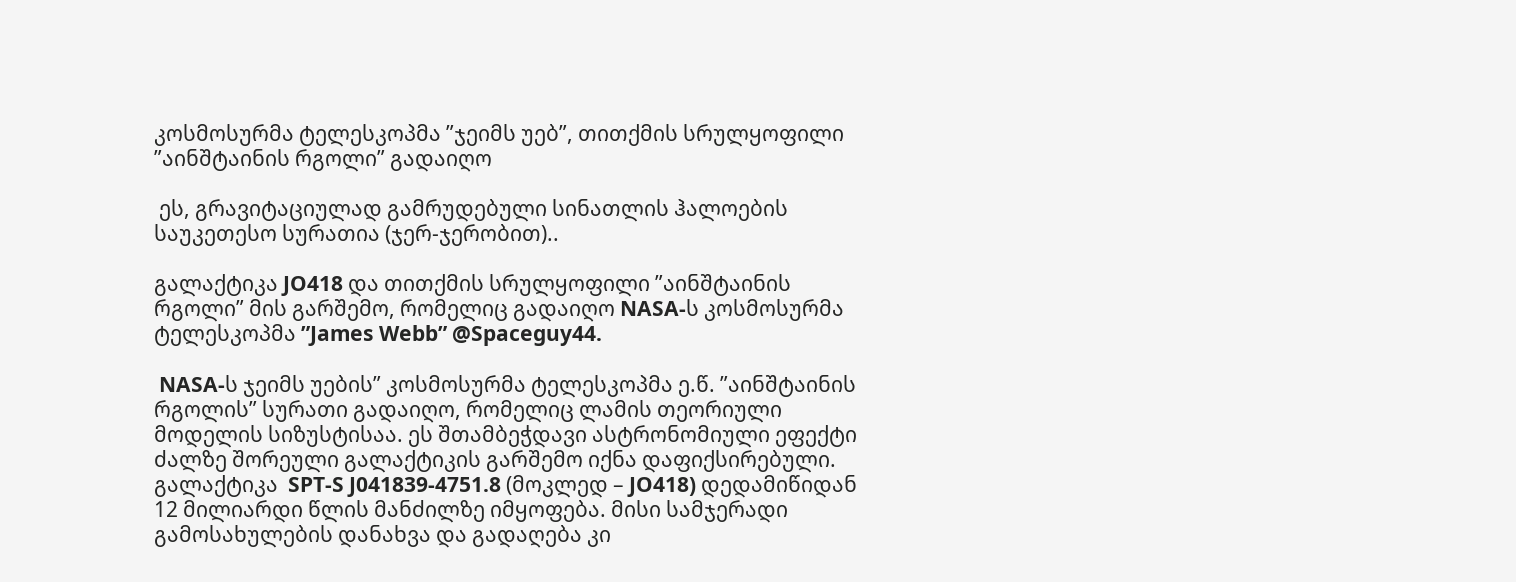კოსმოსურმა ტელესკოპმა ”ჯეიმს უებ”, თითქმის სრულყოფილი ”აინშტაინის რგოლი” გადაიღო

 ეს, გრავიტაციულად გამრუდებული სინათლის ჰალოების საუკეთესო სურათია (ჯერ-ჯერობით)..

გალაქტიკა JO418 და თითქმის სრულყოფილი ”აინშტაინის რგოლი” მის გარშემო, რომელიც გადაიღო NASA-ს კოსმოსურმა ტელესკოპმა ”James Webb” @Spaceguy44.

 NASA-ს ჯეიმს უების” კოსმოსურმა ტელესკოპმა ე.წ. ”აინშტაინის რგოლის” სურათი გადაიღო, რომელიც ლამის თეორიული მოდელის სიზუსტისაა. ეს შთამბეჭდავი ასტრონომიული ეფექტი ძალზე შორეული გალაქტიკის გარშემო იქნა დაფიქსირებული. გალაქტიკა  SPT-S J041839-4751.8 (მოკლედ – JO418) დედამიწიდან 12 მილიარდი წლის მანძილზე იმყოფება. მისი სამჯერადი გამოსახულების დანახვა და გადაღება კი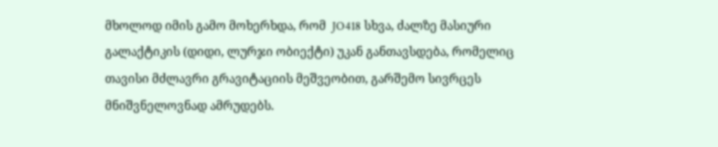მხოლოდ იმის გამო მოხერხდა, რომ  JO418 სხვა, ძალზე მასიური გალაქტიკის (დიდი, ლურჯი ობიექტი) უკან განთავსდება, რომელიც თავისი მძლავრი გრავიტაციის მეშვეობით, გარშემო სივრცეს მნიშვნელოვნად ამრუდებს.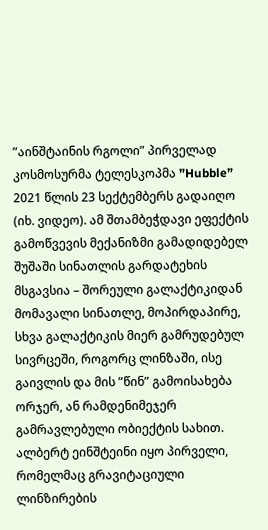”აინშტაინის რგოლი” პირველად კოსმოსურმა ტელესკოპმა ”Hubble” 2021 წლის 23 სექტემბერს გადაიღო (იხ. ვიდეო). ამ შთამბეჭდავი ეფექტის გამოწვევის მექანიზმი გამადიდებელ შუშაში სინათლის გარდატეხის მსგავსია – შორეული გალაქტიკიდან მომავალი სინათლე, მოპირდაპირე, სხვა გალაქტიკის მიერ გამრუდებულ სივრცეში, როგორც ლინზაში, ისე გაივლის და მის ”წინ” გამოისახება ორჯერ, ან რამდენიმეჯერ გამრავლებული ობიექტის სახით. ალბერტ ეინშტეინი იყო პირველი, რომელმაც გრავიტაციული ლინზირების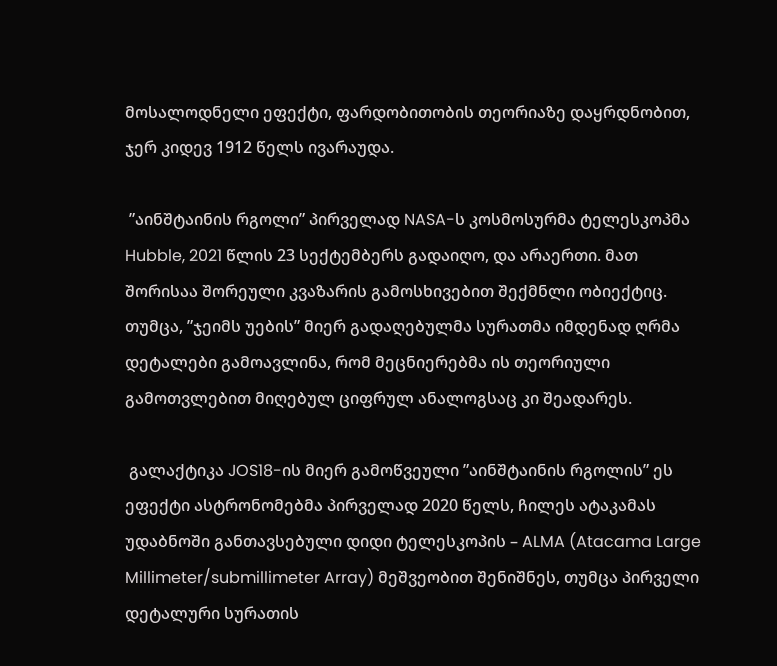მოსალოდნელი ეფექტი, ფარდობითობის თეორიაზე დაყრდნობით, ჯერ კიდევ 1912 წელს ივარაუდა.

 ”აინშტაინის რგოლი” პირველად NASA-ს კოსმოსურმა ტელესკოპმა Hubble, 2021 წლის 23 სექტემბერს გადაიღო, და არაერთი. მათ შორისაა შორეული კვაზარის გამოსხივებით შექმნლი ობიექტიც. თუმცა, ”ჯეიმს უების” მიერ გადაღებულმა სურათმა იმდენად ღრმა დეტალები გამოავლინა, რომ მეცნიერებმა ის თეორიული გამოთვლებით მიღებულ ციფრულ ანალოგსაც კი შეადარეს.

 გალაქტიკა JOS18-ის მიერ გამოწვეული ”აინშტაინის რგოლის” ეს ეფექტი ასტრონომებმა პირველად 2020 წელს, ჩილეს ატაკამას უდაბნოში განთავსებული დიდი ტელესკოპის – ALMA (Atacama Large Millimeter/submillimeter Array) მეშვეობით შენიშნეს, თუმცა პირველი დეტალური სურათის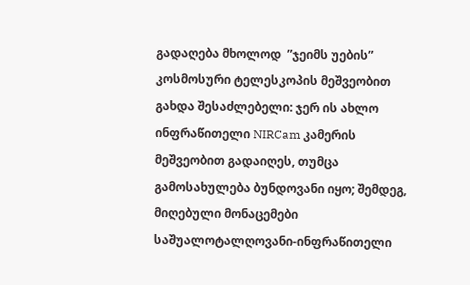გადაღება მხოლოდ  ”ჯეიმს უების” კოსმოსური ტელესკოპის მეშვეობით გახდა შესაძლებელი: ჯერ ის ახლო ინფრაწითელი NIRCam კამერის მეშვეობით გადაიღეს, თუმცა გამოსახულება ბუნდოვანი იყო; შემდეგ, მიღებული მონაცემები საშუალოტალღოვანი-ინფრაწითელი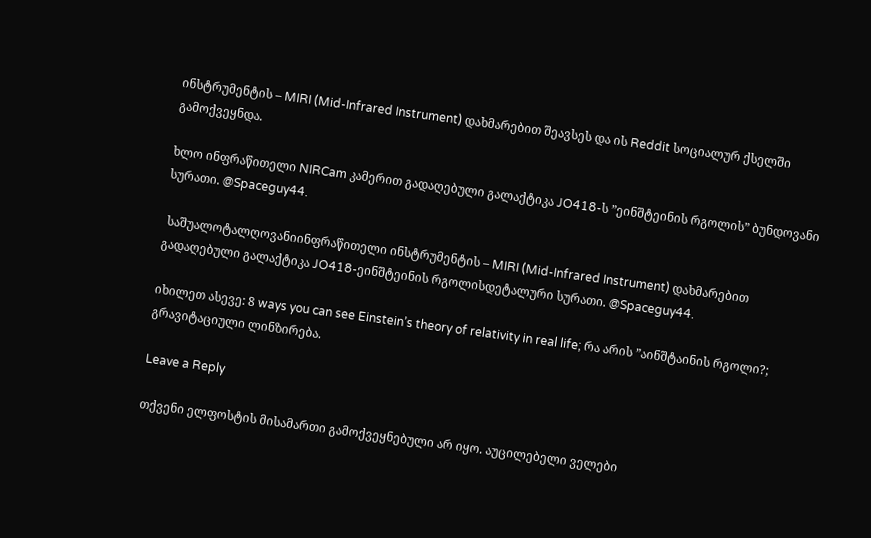ინსტრუმენტის – MIRI (Mid-Infrared Instrument) დახმარებით შეავსეს და ის Reddit სოციალურ ქსელში გამოქვეყნდა.

ხლო ინფრაწითელი NIRCam კამერით გადაღებული გალაქტიკა JO418-ს ”ეინშტეინის რგოლის” ბუნდოვანი სურათი. @Spaceguy44.

 საშუალოტალღოვანიინფრაწითელი ინსტრუმენტის – MIRI (Mid-Infrared Instrument) დახმარებით გადაღებული გალაქტიკა JO418-ეინშტეინის რგოლისდეტალური სურათი. @Spaceguy44.

იხილეთ ასევე: 8 ways you can see Einstein’s theory of relativity in real life; რა არის ”აინშტაინის რგოლი?; გრავიტაციული ლინზირება.

Leave a Reply

თქვენი ელფოსტის მისამართი გამოქვეყნებული არ იყო. აუცილებელი ველები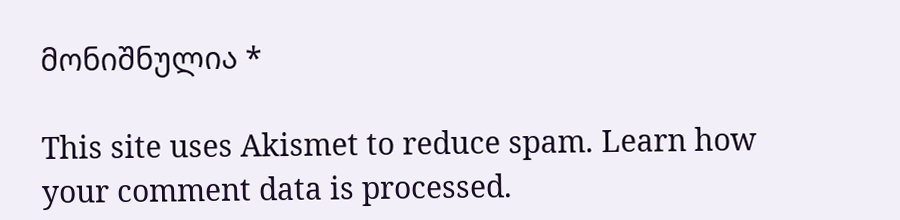მონიშნულია *

This site uses Akismet to reduce spam. Learn how your comment data is processed.